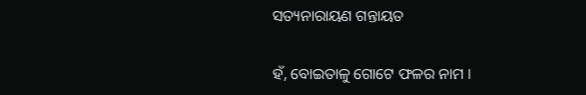ସତ୍ୟନାରାୟଣ ଗନ୍ତାୟତ

ହଁ, ବୋଇତାଳୁ ଗୋଟେ ଫଳର ନାମ ।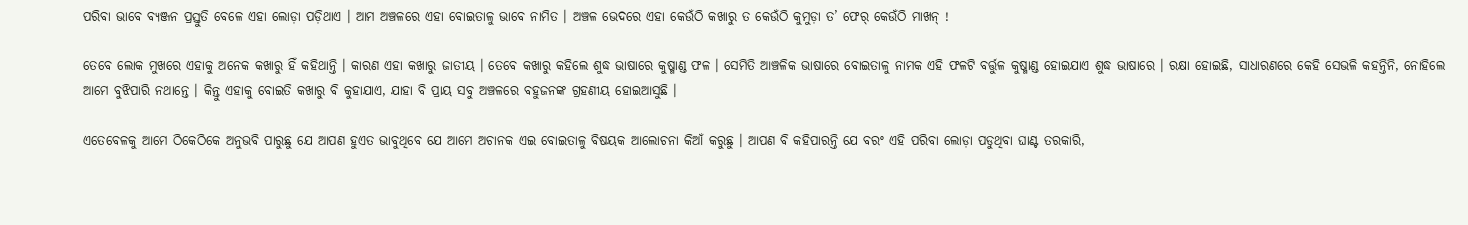ପରିବା ଭାବେ ବ୍ୟଞ୍ଜନ ପ୍ରସ୍ତୁତି ବେଳେ ଏହା ଲୋଡ଼ା ପଡ଼ିଥାଏ । ଆମ ଅଞ୍ଚଳରେ ଏହା ବୋଇତାଳୁ ଭାବେ ନାମିତ । ଅଞ୍ଚଳ ଭେଦରେ ଏହା କେଉଁଠି କଖାରୁ ତ କେଉଁଠି କୁମୁଡ଼ା ତ’ ଫେର୍ କେଉଁଠି ମାଖନ୍ !

ତେବେ ଲୋକ ମୁଖରେ ଏହାକୁ ଅନେକ କଖାରୁ ହିଁ କହିଥାନ୍ତି । କାରଣ ଏହା କଖାରୁ ଜାତୀୟ । ତେବେ କଖାରୁ କହିଲେ ଶୁଦ୍ଧ ଭାଷାରେ କୁଷ୍ମାଣ୍ଡ ଫଳ । ସେମିତି ଆଞ୍ଚଳିକ ଭାଷାରେ ବୋଇତାଳୁ ନାମକ ଏହି ଫଳଟି ବର୍ତ୍ତୁଳ କୁଷ୍ମାଣ୍ଡ ହୋଇଯାଏ ଶୁଦ୍ଧ ଭାଷାରେ । ରକ୍ଷା ହୋଇଛି, ସାଧାରଣରେ କେହି ସେଭଳି କହନ୍ତିନି, ନୋହିଲେ ଆମେ ବୁଝିପାରି ନଥାନ୍ତେ । କିନ୍ତୁ ଏହାକୁ ବୋଇତି କଖାରୁ ବି କୁହାଯାଏ, ଯାହା ବି ପ୍ରାୟ ସବୁ ଅଞ୍ଚଳରେ ବହୁଜନଙ୍କ ଗ୍ରହଣୀୟ ହୋଇଆସୁଛି ।

ଏତେବେଳକୁ ଆମେ ଠିକେଠିକେ ଅନୁଭବି ପାରୁଛୁ ଯେ ଆପଣ ହୁଏତ ଭାବୁଥିବେ ଯେ ଆମେ ଅଚାନକ ଏଇ ବୋଇତାଳୁ ବିଷୟକ ଆଲୋଚନା କିଆଁ କରୁଛୁ । ଆପଣ ବି କହିପାରନ୍ତି ଯେ ବରଂ ଏହି ପରିବା ଲୋଡ଼ା ପଡୁଥିବା ଘାଣ୍ଟ ତରକାରି,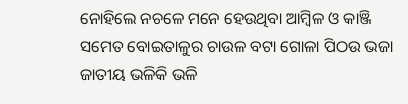ନୋହିଲେ ନଚଳେ ମନେ ହେଉଥିବା ଆମ୍ବିଳ ଓ କାଞ୍ଜି ସମେତ ବୋଇତାଳୁର ଚାଉଳ ବଟା ଗୋଳା ପିଠଉ ଭଜା ଜାତୀୟ ଭଳିକି ଭଳି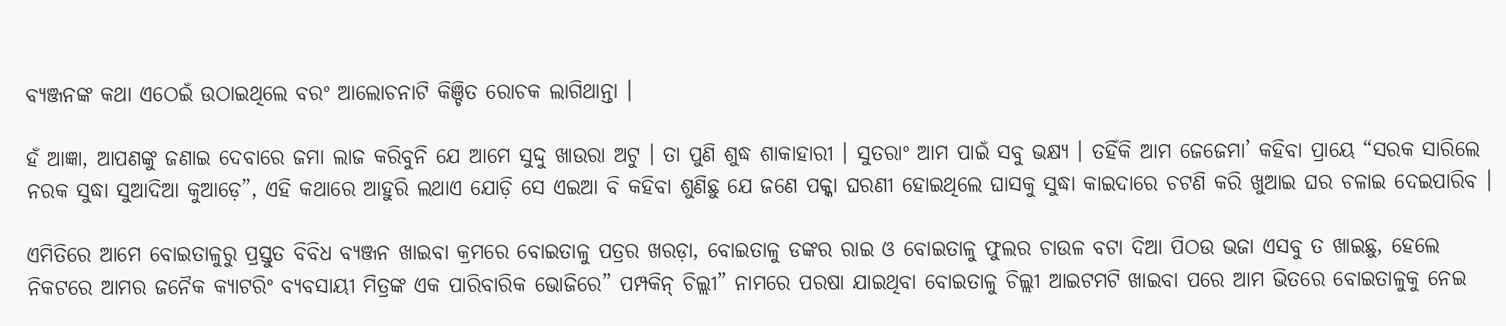ବ୍ୟଞ୍ଜନଙ୍କ କଥା ଏଠେଇଁ ଉଠାଇଥିଲେ ବରଂ ଆଲୋଚନାଟି କିଞ୍ଚିତ ରୋଚକ ଲାଗିଥାନ୍ତା ।

ହଁ ଆଜ୍ଞା, ଆପଣଙ୍କୁ ଜଣାଇ ଦେବାରେ ଜମା ଲାଜ କରିବୁନି ଯେ ଆମେ ସୁଦ୍ଦୁ ଖାଉରା ଅଟୁ । ତା ପୁଣି ଶୁଦ୍ଧ ଶାକାହାରୀ । ସୁତରାଂ ଆମ ପାଇଁ ସବୁ ଭକ୍ଷ୍ୟ । ତହିଁକି ଆମ ଜେଜେମା’ କହିବା ପ୍ରାୟେ “ସରକ ସାରିଲେ ନରକ ସୁଦ୍ଧା ସୁଆଦିଆ କୁଆଡ଼େ”, ଏହି କଥାରେ ଆହୁରି ଲଥାଏ ଯୋଡ଼ି ସେ ଏଇଆ ବି କହିବା ଶୁଣିଛୁ ଯେ ଜଣେ ପକ୍କା ଘରଣୀ ହୋଇଥିଲେ ଘାସକୁ ସୁଦ୍ଧା କାଇଦାରେ ଚଟଣି କରି ଖୁଆଇ ଘର ଚଳାଇ ଦେଇପାରିବ ।

ଏମିତିରେ ଆମେ ବୋଇତାଳୁରୁ ପ୍ରସ୍ତୁତ ବିବିଧ ବ୍ୟଞ୍ଜନ ଖାଇବା କ୍ରମରେ ବୋଇତାଳୁ ପତ୍ରର ଖରଡ଼ା, ବୋଇତାଳୁ ଡଙ୍କର ରାଇ ଓ ବୋଇତାଳୁ ଫୁଲର ଚାଉଳ ବଟା ଦିଆ ପିଠଉ ଭଜା ଏସବୁ ତ ଖାଇଛୁ, ହେଲେ ନିକଟରେ ଆମର ଜନୈକ କ୍ୟାଟରିଂ ବ୍ୟବସାୟୀ ମିତ୍ରଙ୍କ ଏକ ପାରିବାରିକ ଭୋଜିରେ” ପମ୍ପକିନ୍ ଚିଲ୍ଲୀ” ନାମରେ ପରଷା ଯାଇଥିବା ବୋଇତାଳୁ ଚିଲ୍ଲୀ ଆଇଟମଟି ଖାଇବା ପରେ ଆମ ଭିତରେ ବୋଇତାଳୁକୁ ନେଇ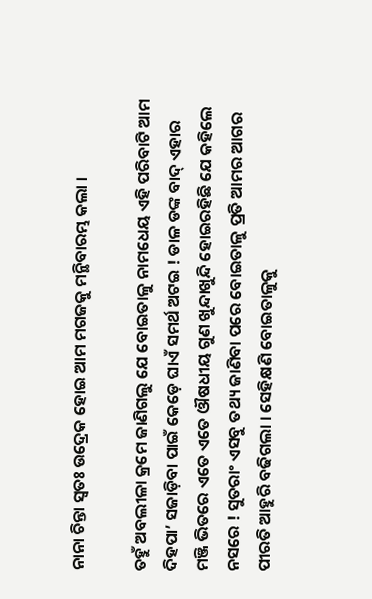ନାନା ଚିନ୍ତା ସ୍ୱତଃ ଉଦ୍ରେକ ହୋଇ ଆମ ମଗଜକୁ ମନ୍ଥିବାରମ୍ଭ କଲା ।

ତହୁଁ ଅବଲୀଳା କ୍ରମେ ଜାଣିଗଲୁ ଯେ ବୋଇତାଳୁ ନାମଧେୟ ଏହି ପରିବାଟି ଆମ ଦିହପା’ ସଜାଡ଼ିବା ପାଇଁ କେଡ଼େ ଘାଏଁ ସମର୍ଥ ଅଟଇ ! ଡାଳ ଡଙ୍କ ବାଦ୍ ଏହାର ମଞ୍ଜି ଭିତରେ ଏତେ ଏତେ ଔଷଧୀୟ ଗୁଣ ଖୁନ୍ଦାଖୁନ୍ଦି ହୋଇରହିଛି ଯେ କହିଲେ ନସରେ ! ସୁତରାଂ ଏସବୁ ତଥ୍ୟ ଜାଣିବା ପରେ ବୋଇତାଳୁ ପ୍ରତି ଆମର ଆଗର ପୀରତି ଆହୁରି ବଢିଗଲା । ସେହିକ୍ଷଣି ବୋଇତାଳୁକୁ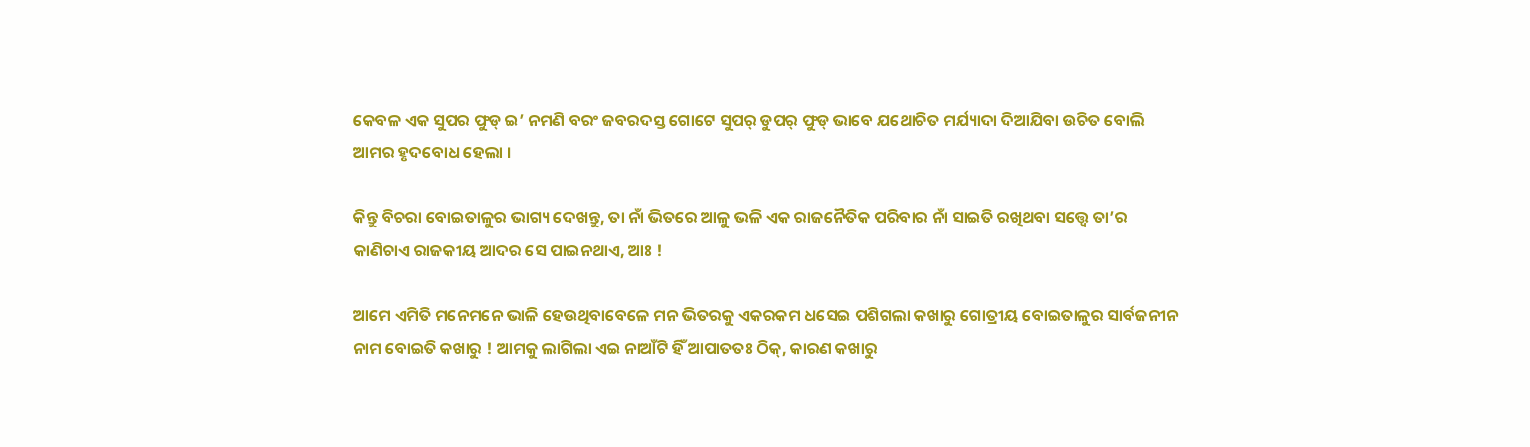କେବଳ ଏକ ସୁପର ଫୁଡ୍ ଇ’ ନମଣି ବରଂ ଜବରଦସ୍ତ ଗୋଟେ ସୁପର୍ ଡୁପର୍ ଫୁଡ୍ ଭାବେ ଯଥୋଚିତ ମର୍ଯ୍ୟାଦା ଦିଆଯିବା ଉଚିତ ବୋଲି ଆମର ହୃଦବୋଧ ହେଲା ।

କିନ୍ତୁ ବିଚରା ବୋଇତାଳୁର ଭାଗ୍ୟ ଦେଖନ୍ତୁ, ତା ନାଁ ଭିତରେ ଆଳୁ ଭଳି ଏକ ରାଜନୈତିକ ପରିବାର ନାଁ ସାଇତି ରଖିଥବା ସତ୍ତ୍ୱେ ତା’ର କାଣିଚାଏ ରାଜକୀୟ ଆଦର ସେ ପାଇନଥାଏ, ଆଃ !

ଆମେ ଏମିତି ମନେମନେ ଭାଳି ହେଉଥିବାବେଳେ ମନ ଭିତରକୁ ଏକରକମ ଧସେଇ ପଶିଗଲା କଖାରୁ ଗୋତ୍ରୀୟ ବୋଇତାଳୁର ସାର୍ବଜନୀନ ନାମ ବୋଇତି କଖାରୁ ! ଆମକୁ ଲାଗିଲା ଏଇ ନାଆଁଟି ହିଁ ଆପାତତଃ ଠିକ୍, କାରଣ କଖାରୁ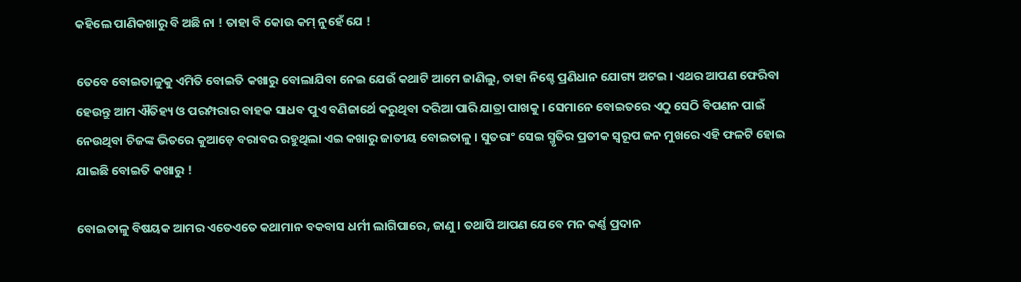କହିଲେ ପାଣିକଖାରୁ ବି ଅଛି ନା ! ତାହା ବି କୋଉ କମ୍ ନୁହେଁ ଯେ !

ତେବେ ବୋଇତାଳୁକୁ ଏମିତି ବୋଇତି କଖାରୁ ବୋଲାଯିବା ନେଇ ଯେଉଁ କଥାଟି ଆମେ ଜାଣିଲୁ, ତାହା ନିଶ୍ଚେ ପ୍ରଣିଧାନ ଯୋଗ୍ୟ ଅଟଇ । ଏଥର ଆପଣ ଫେରିବା ହେଉନ୍ତୁ ଆମ ଐତିହ୍ୟ ଓ ପରମ୍ପରାର ବାହକ ସାଧବ ପୁଏ ବଣିଜାର୍ଥେ କରୁଥିବା ଦରିଆ ପାରି ଯାତ୍ରା ପାଖକୁ । ସେମାନେ ବୋଇତରେ ଏଠୁ ସେଠି ବିପଣନ ପାଇଁ ନେଉଥିବା ଚିଜଙ୍କ ଭିତରେ କୁଆଡ଼େ ବରାବର ରହୁଥିଲା ଏଇ କଖାରୁ ଜାତୀୟ ବୋଇତାଳୁ । ସୁତରାଂ ସେଇ ସ୍ମୃତିର ପ୍ରତୀକ ସ୍ୱରୂପ ଜନ ମୁଖରେ ଏହି ଫଳଟି ହୋଇ ଯାଇଛି ବୋଇତି କଖାରୁ !

ବୋଇତାଳୁ ବିଷୟକ ଆମର ଏତେଏତେ କଥାମାନ ବକବାସ ଧର୍ମୀ ଲାଗିପାରେ, ଜାଣୁ । ତଥାପି ଆପଣ ଯେବେ ମନ କର୍ଣ୍ଣ ପ୍ରଦାନ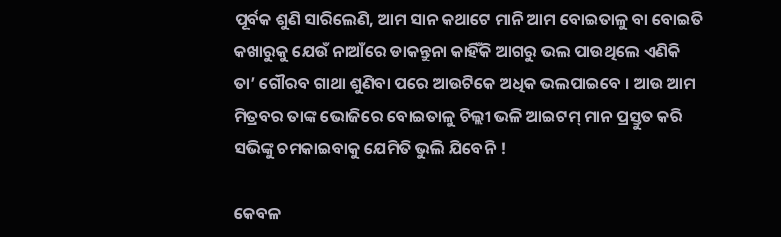ପୂର୍ବକ ଶୁଣି ସାରିଲେଣି, ଆମ ସାନ କଥାଟେ ମାନି ଆମ ବୋଇତାଳୁ ବା ବୋଇତି କଖାରୁକୁ ଯେଉଁ ନାଆଁରେ ଡାକନ୍ତୁନା କାହିଁକି ଆଗରୁ ଭଲ ପାଉଥିଲେ ଏଣିକି ତା’ ଗୌରବ ଗାଥା ଶୁଣିବା ପରେ ଆଉଟିକେ ଅଧିକ ଭଲପାଇବେ । ଆଉ ଆମ ମିତ୍ରବର ତାଙ୍କ ଭୋଜିରେ ବୋଇତାଳୁ ଚିଲ୍ଲୀ ଭଳି ଆଇଟମ୍ ମାନ ପ୍ରସ୍ତୁତ କରି ସଭିଙ୍କୁ ଚମକାଇବାକୁ ଯେମିତି ଭୁଲି ଯିବେନି !

କେବଳ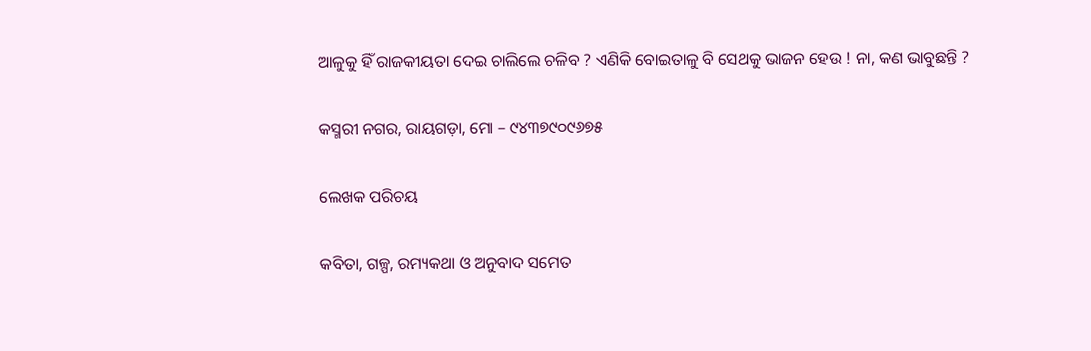ଆଳୁକୁ ହିଁ ରାଜକୀୟତା ଦେଇ ଚାଲିଲେ ଚଳିବ ? ଏଣିକି ବୋଇତାଳୁ ବି ସେଥକୁ ଭାଜନ ହେଉ ! ନା, କଣ ଭାବୁଛନ୍ତି ?

କସ୍ମରୀ ନଗର, ରାୟଗଡ଼ା, ମୋ – ୯୪୩୭୯୦୯୬୭୫

ଲେଖକ ପରିଚୟ

କବିତା, ଗଳ୍ପ, ରମ୍ୟକଥା ଓ ଅନୁବାଦ ସମେତ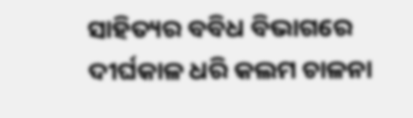ସାହିତ୍ୟର ବବିଧ ବିଭାଗରେ ଦୀର୍ଘକାଳ ଧରି କଲମ ଚାଳନା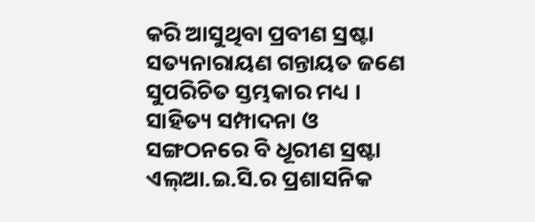କରି ଆସୁଥିବା ପ୍ରବୀଣ ସ୍ରଷ୍ଟା ସତ୍ୟନାରାୟଣ ଗନ୍ତାୟତ ଜଣେ ସୁପରିଚିତ ସ୍ତମ୍ଭକାର ମଧ୍ୟ । ସାହିତ୍ୟ ସମ୍ପାଦନା ଓ ସଙ୍ଗଠନରେ ବି ଧୂରୀଣ ସ୍ରଷ୍ଟା ଏଲ୍ଆ.ଇ.ସି.ର ପ୍ରଶାସନିକ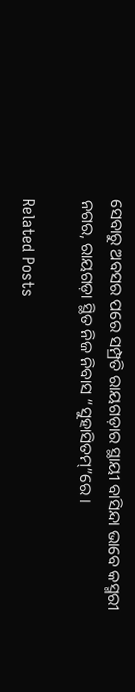ସେବାରୁ ଅବସର ପରେ ସମ୍ପ୍ରତି ରାୟଗଡ଼ାର ସ୍ଥାୟୀ ବାସିନ୍ଦା ଭାବେ କସ୍ମରୀ ନଗର, ରାୟଗଡ଼ା ସ୍ଥିତ ନିଜ ନିବାସ “ସୁହାସିତମ୍”ରେ ।

Related Posts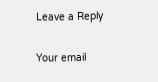Leave a Reply

Your email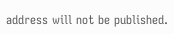address will not be published.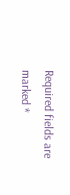Required fields are marked *